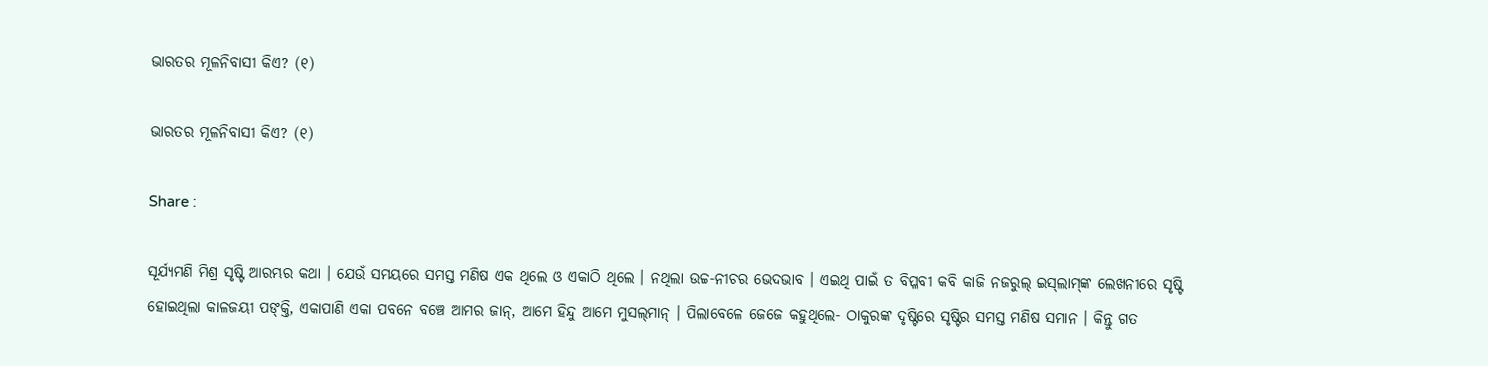ଭାରତର ମୂଳନିବାସୀ କିଏ? (୧)

ଭାରତର ମୂଳନିବାସୀ କିଏ? (୧)

Share :

ସୂର୍ଯ୍ୟମଣି ମିଶ୍ର ସୃଷ୍ଟି ଆରମ୍ଭର କଥା । ଯେଉଁ ସମୟରେ ସମସ୍ତ ମଣିଷ ଏକ ଥିଲେ ଓ ଏକାଠି ଥିଲେ । ନଥିଲା ଉଚ୍ଚ-ନୀଚର ଭେଦଭାବ । ଏଇଥି ପାଇଁ ତ ବିପ୍ଳବୀ କବି କାଜି ନଜରୁଲ୍‍ ଇସ୍‍ଲାମ୍‍ଙ୍କ ଲେଖନୀରେ ସୃଷ୍ଟି ହୋଇଥିଲା କାଳଜୟୀ ପଙ୍‍କ୍ତି, ଏକାପାଣି ଏକା ପବନେ ବଞ୍ଚେ ଆମର ଜାନ୍‍, ଆମେ ହିନ୍ଦୁ ଆମେ ମୁସଲ୍‍ମାନ୍‍ । ପିଲାବେଳେ ଜେଜେ କହୁଥିଲେ- ଠାକୁରଙ୍କ ଦୃଷ୍ଟିରେ ସୃଷ୍ଟିର ସମସ୍ତ ମଣିଷ ସମାନ । କିନ୍ତୁ ଗତ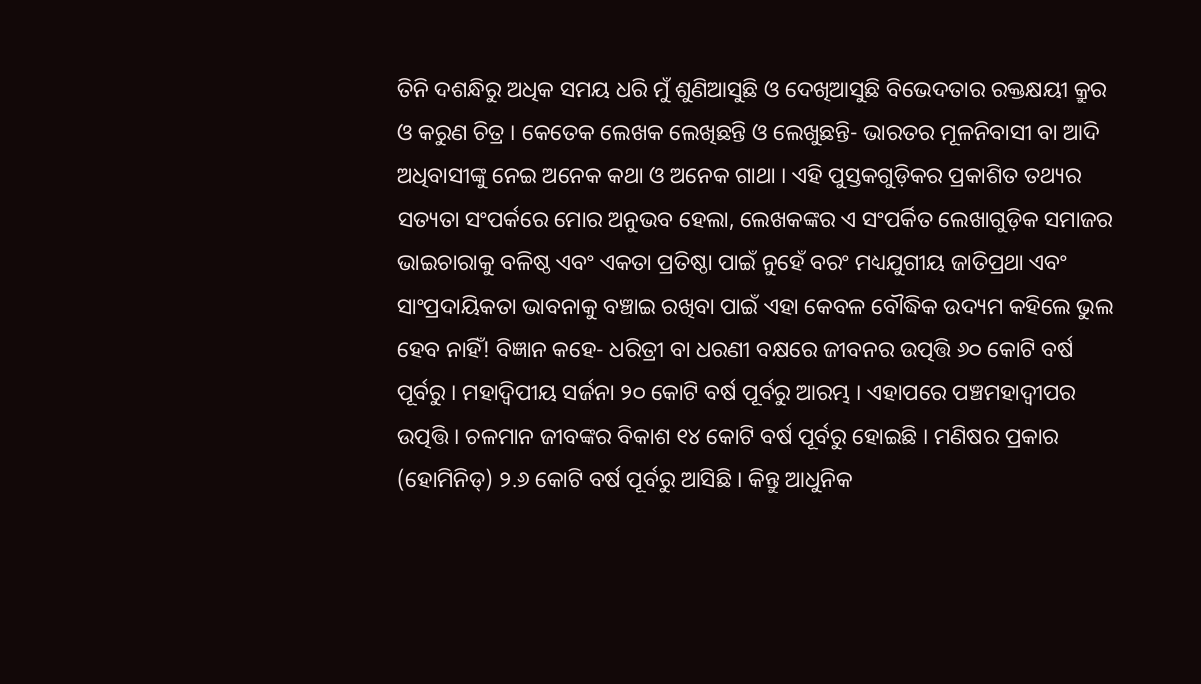ତିନି ଦଶନ୍ଧିରୁ ଅଧିକ ସମୟ ଧରି ମୁଁ ଶୁଣିଆସୁଛି ଓ ଦେଖିଆସୁଛି ବିଭେଦତାର ରକ୍ତକ୍ଷୟୀ କ୍ରୁର ଓ କରୁଣ ଚିତ୍ର । କେତେକ ଲେଖକ ଲେଖିଛନ୍ତି ଓ ଲେଖୁଛନ୍ତି- ଭାରତର ମୂଳନିବାସୀ ବା ଆଦି ଅଧିବାସୀଙ୍କୁ ନେଇ ଅନେକ କଥା ଓ ଅନେକ ଗାଥା । ଏହି ପୁସ୍ତକଗୁଡ଼ିକର ପ୍ରକାଶିତ ତଥ୍ୟର ସତ୍ୟତା ସଂପର୍କରେ ମୋର ଅନୁଭବ ହେଲା, ଲେଖକଙ୍କର ଏ ସଂପର୍କିତ ଲେଖାଗୁଡ଼ିକ ସମାଜର ଭାଇଚାରାକୁ ବଳିଷ୍ଠ ଏବଂ ଏକତା ପ୍ରତିଷ୍ଠା ପାଇଁ ନୁହେଁ ବରଂ ମଧ୍ୟଯୁଗୀୟ ଜାତିପ୍ରଥା ଏବଂ ସାଂପ୍ରଦାୟିକତା ଭାବନାକୁ ବଞ୍ଚାଇ ରଖିବା ପାଇଁ ଏହା କେବଳ ବୌଦ୍ଧିକ ଉଦ୍ୟମ କହିଲେ ଭୁଲ ହେବ ନାହିଁ! ବିଜ୍ଞାନ କହେ- ଧରିତ୍ରୀ ବା ଧରଣୀ ବକ୍ଷରେ ଜୀବନର ଉତ୍ପତ୍ତି ୬୦ କୋଟି ବର୍ଷ ପୂର୍ବରୁ । ମହାଦ୍ୱିପୀୟ ସର୍ଜନା ୨୦ କୋଟି ବର୍ଷ ପୂର୍ବରୁ ଆରମ୍ଭ । ଏହାପରେ ପଞ୍ଚମହାଦ୍ୱୀପର ଉତ୍ପତ୍ତି । ଚଳମାନ ଜୀବଙ୍କର ବିକାଶ ୧୪ କୋଟି ବର୍ଷ ପୂର୍ବରୁ ହୋଇଛି । ମଣିଷର ପ୍ରକାର (ହୋମିନିଡ୍‍) ୨.୬ କୋଟି ବର୍ଷ ପୂର୍ବରୁ ଆସିଛି । କିନ୍ତୁ ଆଧୁନିକ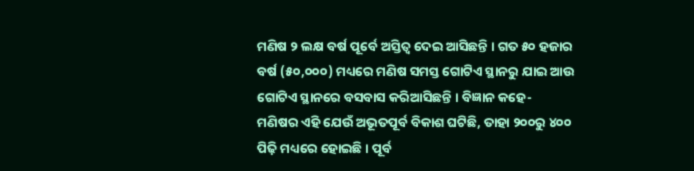ମଣିଷ ୨ ଲକ୍ଷ ବର୍ଷ ପୂର୍ବେ ଅସ୍ତିତ୍ୱ ଦେଇ ଆସିଛନ୍ତି । ଗତ ୫୦ ହଜାର ବର୍ଷ (୫୦,୦୦୦) ମଧ୍ୟରେ ମଣିଷ ସମସ୍ତ ଗୋଟିଏ ସ୍ଥାନରୁ ଯାଇ ଆଉ ଗୋଟିଏ ସ୍ଥାନରେ ବସବାସ କରିଆସିଛନ୍ତି । ବିଜ୍ଞାନ କହେ- ମଣିଷର ଏହି ଯେଉଁ ଅଭୂତପୂର୍ବ ବିକାଶ ଘଟିଛି, ତାହା ୨୦୦ରୁ ୪୦୦ ପିଢ଼ି ମଧ୍ୟରେ ହୋଇଛି । ପୂର୍ବ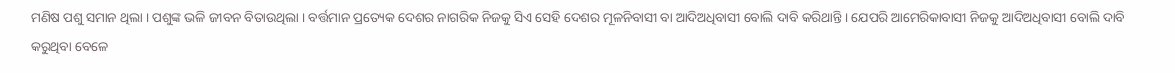ମଣିଷ ପଶୁ ସମାନ ଥିଲା । ପଶୁଙ୍କ ଭଳି ଜୀବନ ବିତାଉଥିଲା । ବର୍ତ୍ତମାନ ପ୍ରତ୍ୟେକ ଦେଶର ନାଗରିକ ନିଜକୁ ସିଏ ସେହି ଦେଶର ମୂଳନିବାସୀ ବା ଆଦିଅଧିବାସୀ ବୋଲି ଦାବି କରିଥାନ୍ତି । ଯେପରି ଆମେରିକାବାସୀ ନିଜକୁ ଆଦିଅଧିବାସୀ ବୋଲି ଦାବି କରୁଥିବା ବେଳେ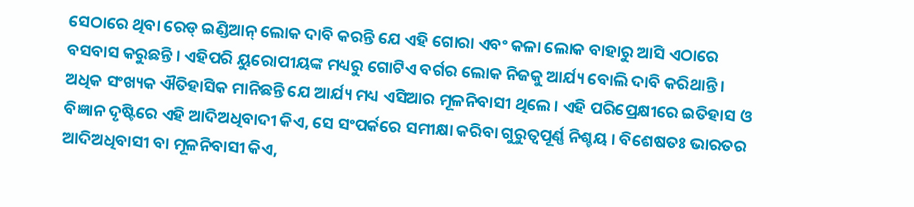ସେଠାରେ ଥିବା ରେଡ୍‍ ଇଣ୍ଡିଆନ୍‍ ଲୋକ ଦାବି କରନ୍ତି ଯେ ଏହି ଗୋରା ଏବଂ କଳା ଲୋକ ବାହାରୁ ଆସି ଏଠାରେ ବସବାସ କରୁଛନ୍ତି । ଏହିପରି ୟୁରୋପୀୟଙ୍କ ମଧ୍ୟରୁ ଗୋଟିଏ ବର୍ଗର ଲୋକ ନିଜକୁ ଆର୍ଯ୍ୟ ବୋଲି ଦାବି କରିଥାନ୍ତି । ଅଧିକ ସଂଖ୍ୟକ ଐତିହାସିକ ମାନିଛନ୍ତି ଯେ ଆର୍ଯ୍ୟ ମଧ୍ୟ ଏସିଆର ମୂଳନିବାସୀ ଥିଲେ । ଏହି ପରିପ୍ରେକ୍ଷୀରେ ଇତିହାସ ଓ ବିଜ୍ଞାନ ଦୃଷ୍ଟିରେ ଏହି ଆଦିଅଧିବାଦୀ କିଏ, ସେ ସଂପର୍କରେ ସମୀକ୍ଷା କରିବା ଗୁରୁତ୍ୱପୂର୍ଣ୍ଣ ନିଶ୍ଚୟ । ବିଶେଷତଃ ଭାରତର ଆଦିଅଧିବାସୀ ବା ମୂଳନିବାସୀ କିଏ,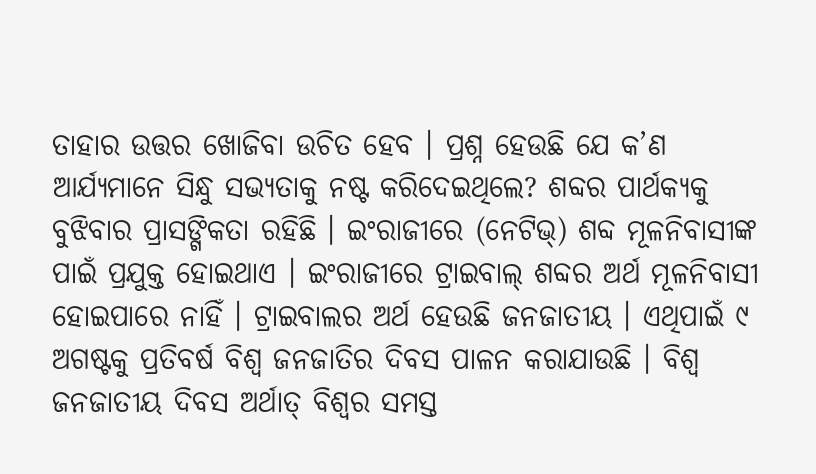ତାହାର ଉତ୍ତର ଖୋଜିବା ଉଚିତ ହେବ । ପ୍ରଶ୍ନ ହେଉଛି ଯେ କ’ଣ ଆର୍ଯ୍ୟମାନେ ସିନ୍ଧୁ ସଭ୍ୟତାକୁ ନଷ୍ଟ କରିଦେଇଥିଲେ? ଶବ୍ଦର ପାର୍ଥକ୍ୟକୁ ବୁଝିବାର ପ୍ରାସଙ୍ଗିକତା ରହିଛି । ଇଂରାଜୀରେ (ନେଟିଭ୍‍) ଶବ୍ଦ ମୂଳନିବାସୀଙ୍କ ପାଇଁ ପ୍ରଯୁକ୍ତ ହୋଇଥାଏ । ଇଂରାଜୀରେ ଟ୍ରାଇବାଲ୍‍ ଶବ୍ଦର ଅର୍ଥ ମୂଳନିବାସୀ ହୋଇପାରେ ନାହିଁ । ଟ୍ରାଇବାଲର ଅର୍ଥ ହେଉଛି ଜନଜାତୀୟ । ଏଥିପାଇଁ ୯ ଅଗଷ୍ଟକୁ ପ୍ରତିବର୍ଷ ବିଶ୍ୱ ଜନଜାତିର ଦିବସ ପାଳନ କରାଯାଉଛି । ବିଶ୍ୱ ଜନଜାତୀୟ ଦିବସ ଅର୍ଥାତ୍‍ ବିଶ୍ୱର ସମସ୍ତ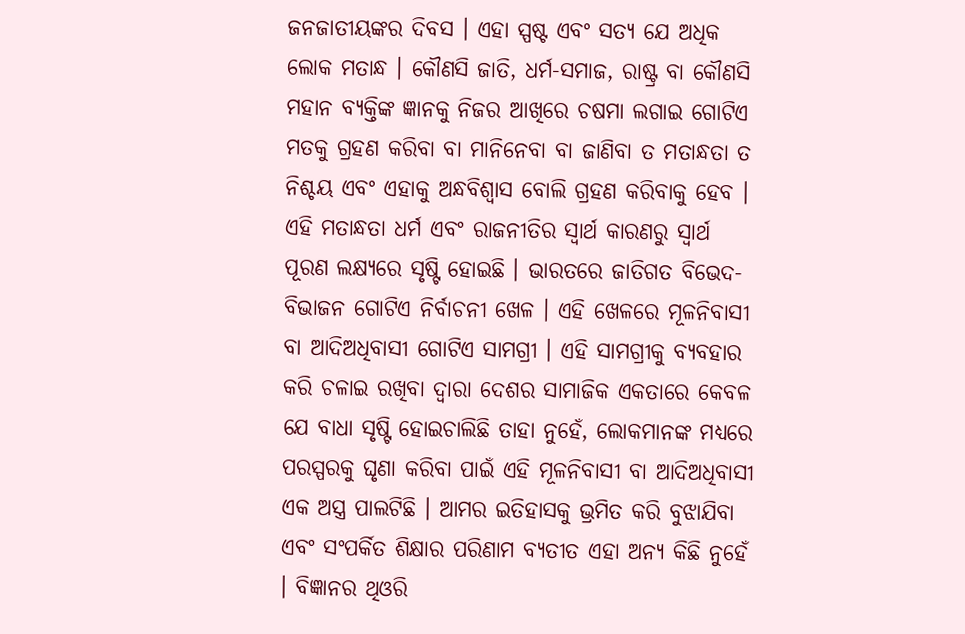ଜନଜାତୀୟଙ୍କର ଦିବସ । ଏହା ସ୍ପଷ୍ଟ ଏବଂ ସତ୍ୟ ଯେ ଅଧିକ ଲୋକ ମତାନ୍ଧ । କୌଣସି ଜାତି, ଧର୍ମ-ସମାଜ, ରାଷ୍ଟ୍ର ବା କୌଣସି ମହାନ ବ୍ୟକ୍ତିଙ୍କ ଜ୍ଞାନକୁ ନିଜର ଆଖିରେ ଚଷମା ଲଗାଇ ଗୋଟିଏ ମତକୁ ଗ୍ରହଣ କରିବା ବା ମାନିନେବା ବା ଜାଣିବା ତ ମତାନ୍ଧତା ତ ନିଶ୍ଚୟ ଏବଂ ଏହାକୁ ଅନ୍ଧବିଶ୍ୱାସ ବୋଲି ଗ୍ରହଣ କରିବାକୁ ହେବ । ଏହି ମତାନ୍ଧତା ଧର୍ମ ଏବଂ ରାଜନୀତିର ସ୍ୱାର୍ଥ କାରଣରୁ ସ୍ୱାର୍ଥ ପୂରଣ ଲକ୍ଷ୍ୟରେ ସୃଷ୍ଟି ହୋଇଛି । ଭାରତରେ ଜାତିଗତ ବିଭେଦ-ବିଭାଜନ ଗୋଟିଏ ନିର୍ବାଚନୀ ଖେଳ । ଏହି ଖେଳରେ ମୂଳନିବାସୀ ବା ଆଦିଅଧିବାସୀ ଗୋଟିଏ ସାମଗ୍ରୀ । ଏହି ସାମଗ୍ରୀକୁ ବ୍ୟବହାର କରି ଚଳାଇ ରଖିବା ଦ୍ୱାରା ଦେଶର ସାମାଜିକ ଏକତାରେ କେବଳ ଯେ ବାଧା ସୃଷ୍ଟି ହୋଇଚାଲିଛି ତାହା ନୁହେଁ, ଲୋକମାନଙ୍କ ମଧ୍ୟରେ ପରସ୍ପରକୁ ଘୃଣା କରିବା ପାଇଁ ଏହି ମୂଳନିବାସୀ ବା ଆଦିଅଧିବାସୀ ଏକ ଅସ୍ତ୍ର ପାଲଟିଛି । ଆମର ଇତିହାସକୁ ଭ୍ରମିତ କରି ବୁଝାଯିବା ଏବଂ ସଂପର୍କିତ ଶିକ୍ଷାର ପରିଣାମ ବ୍ୟତୀତ ଏହା ଅନ୍ୟ କିଛି ନୁହେଁ । ବିଜ୍ଞାନର ଥିଓରି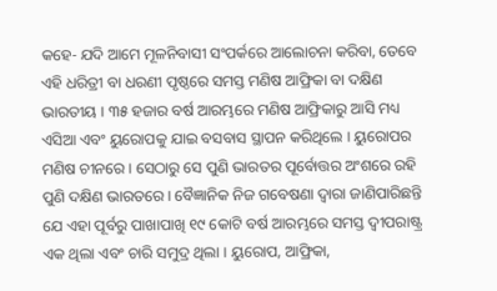କହେ- ଯଦି ଆମେ ମୂଳନିବାସୀ ସଂପର୍କରେ ଆଲୋଚନା କରିବା, ତେବେ ଏହି ଧରିତ୍ରୀ ବା ଧରଣୀ ପୃଷ୍ଠରେ ସମସ୍ତ ମଣିଷ ଆଫ୍ରିକା ବା ଦକ୍ଷିଣ ଭାରତୀୟ । ୩୫ ହଜାର ବର୍ଷ ଆରମ୍ଭରେ ମଣିଷ ଆଫ୍ରିକାରୁ ଆସି ମଧ୍ୟ ଏସିଆ ଏବଂ ୟୁରୋପକୁ ଯାଇ ବସବାସ ସ୍ଥାପନ କରିଥିଲେ । ୟୁରୋପର ମଣିଷ ଚୀନରେ । ସେଠାରୁ ସେ ପୁଣି ଭାରତର ପୂର୍ବୋତ୍ତର ଅଂଶରେ ରହି ପୁଣି ଦକ୍ଷିଣ ଭାରତରେ । ବୈଜ୍ଞାନିକ ନିଜ ଗବେଷଣା ଦ୍ୱାରା ଜାଣିପାରିଛନ୍ତି ଯେ ଏହା ପୂର୍ବରୁ ପାଖାପାଖି ୧୯ କୋଟି ବର୍ଷ ଆରମ୍ଭରେ ସମସ୍ତ ଦ୍ୱୀପରାଷ୍ଟ୍ର ଏକ ଥିଲା ଏବଂ ଚାରି ସମୁଦ୍ର ଥିଲା । ୟୁରୋପ, ଆଫ୍ରିକା,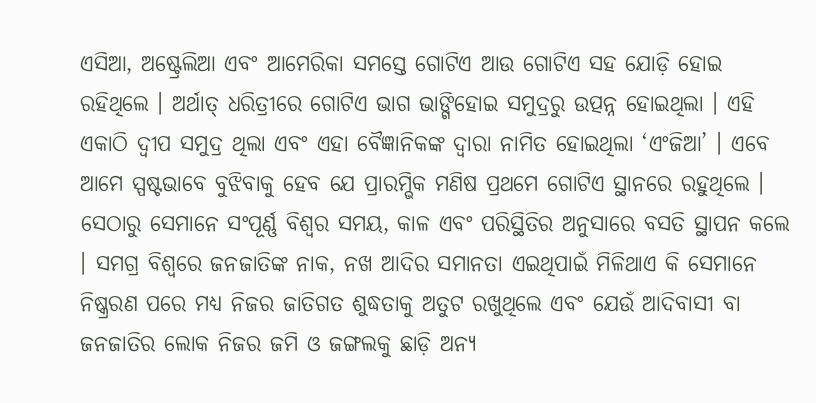ଏସିଆ, ଅଷ୍ଟ୍ରେଲିଆ ଏବଂ ଆମେରିକା ସମସ୍ତେ ଗୋଟିଏ ଆଉ ଗୋଟିଏ ସହ ଯୋଡ଼ି ହୋଇ ରହିଥିଲେ । ଅର୍ଥାତ୍‍ ଧରିତ୍ରୀରେ ଗୋଟିଏ ଭାଗ ଭାଙ୍ଗିହୋଇ ସମୁଦ୍ରରୁ ଉତ୍ପନ୍ନ ହୋଇଥିଲା । ଏହି ଏକାଠି ଦ୍ୱୀପ ସମୁଦ୍ର ଥିଲା ଏବଂ ଏହା ବୈଜ୍ଞାନିକଙ୍କ ଦ୍ୱାରା ନାମିତ ହୋଇଥିଲା ‘ଏଂଜିଆ’ । ଏବେ ଆମେ ସ୍ପଷ୍ଟଭାବେ ବୁଝିବାକୁ ହେବ ଯେ ପ୍ରାରମ୍ଭିକ ମଣିଷ ପ୍ରଥମେ ଗୋଟିଏ ସ୍ଥାନରେ ରହୁଥିଲେ । ସେଠାରୁ ସେମାନେ ସଂପୂର୍ଣ୍ଣ ବିଶ୍ୱର ସମୟ, କାଳ ଏବଂ ପରିସ୍ଥିତିର ଅନୁସାରେ ବସତି ସ୍ଥାପନ କଲେ । ସମଗ୍ର ବିଶ୍ୱରେ ଜନଜାତିଙ୍କ ନାକ, ନଖ ଆଦିର ସମାନତା ଏଇଥିପାଇଁ ମିଳିଥାଏ କି ସେମାନେ ନିଷ୍କ୍ରରଣ ପରେ ମଧ୍ୟ ନିଜର ଜାତିଗତ ଶୁଦ୍ଧତାକୁ ଅତୁଟ ରଖୁଥିଲେ ଏବଂ ଯେଉଁ ଆଦିବାସୀ ବା ଜନଜାତିର ଲୋକ ନିଜର ଜମି ଓ ଜଙ୍ଗଲକୁ ଛାଡ଼ି ଅନ୍ୟ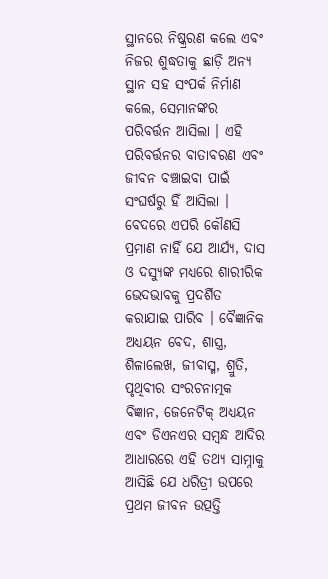ସ୍ଥାନରେ ନିଷ୍କ୍ରରଣ କଲେ ଏବଂ ନିଜର ଶୁଦ୍ଧତାକୁ ଛାଡ଼ି ଅନ୍ୟ ସ୍ଥାନ ସହ ସଂପର୍କ ନିର୍ମାଣ କଲେ, ସେମାନଙ୍କର ପରିବର୍ତ୍ତନ ଆସିଲା । ଏହି ପରିବର୍ତ୍ତନର ବାତାବରଣ ଏବଂ ଜୀବନ ବଞ୍ଚାଇବା ପାଇଁ ସଂଘର୍ଷରୁ ହିଁ ଆସିଲା । ବେଦରେ ଏପରି କୌଣସି ପ୍ରମାଣ ନାହିଁ ଯେ ଆର୍ଯ୍ୟ, ଦାସ ଓ ଦସ୍ୟୁଙ୍କ ମଧ୍ୟରେ ଶାରୀରିକ ଭେଦଭାବକୁ ପ୍ରଦର୍ଶିତ କରାଯାଇ ପାରିବ । ବୈଜ୍ଞାନିକ ଅଧ୍ୟୟନ ବେଦ, ଶାସ୍ତ୍ର, ଶିଳାଲେଖ, ଜୀବାସ୍ମ, ଶ୍ରୁତି, ପୃଥିବୀର ସଂରଚନାତ୍ମକ ବିଜ୍ଞାନ, ଜେନେଟିକ୍‍ ଅଧ୍ୟୟନ ଏବଂ ଡିଏନଏର ସମ୍ବନ୍ଧ ଆଦିର ଆଧାରରେ ଏହି ତଥ୍ୟ ସାମ୍ନାକୁ ଆସିଛି ଯେ ଧରିତ୍ରୀ ଉପରେ ପ୍ରଥମ ଜୀବନ ଉତ୍ପତ୍ତି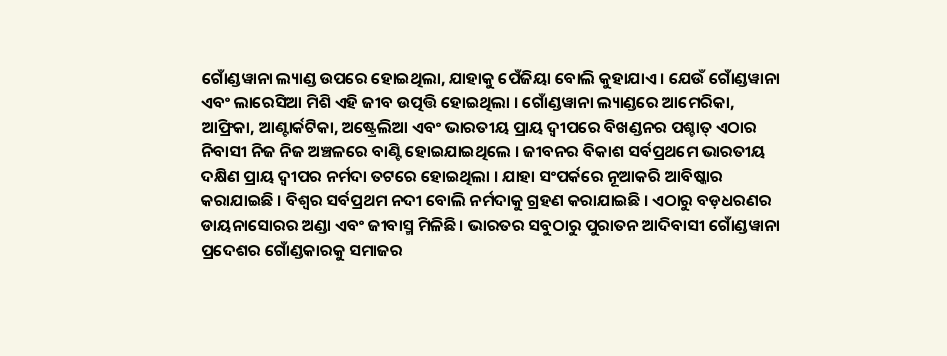ଗୋଁଣ୍ଡୱାନା ଲ୍ୟାଣ୍ଡ ଉପରେ ହୋଇଥିଲା, ଯାହାକୁ ପେଁଜିୟା ବୋଲି କୁହାଯାଏ । ଯେଉଁ ଗୋଁଣ୍ଡୱାନା ଏବଂ ଲାରେସିଆ ମିଶି ଏହି ଜୀବ ଉତ୍ପତ୍ତି ହୋଇଥିଲା । ଗୋଁଣ୍ଡୱାନା ଲ୍ୟାଣ୍ଡରେ ଆମେରିକା, ଆଫ୍ରିକା, ଆଣ୍ଟାର୍କଟିକା, ଅଷ୍ଟ୍ରେଲିଆ ଏବଂ ଭାରତୀୟ ପ୍ରାୟ ଦ୍ୱୀପରେ ବିଖଣ୍ଡନର ପଶ୍ଚାତ୍‍ ଏଠାର ନିବାସୀ ନିଜ ନିଜ ଅଞ୍ଚଳରେ ବାଣ୍ଟି ହୋଇଯାଇଥିଲେ । ଜୀବନର ବିକାଶ ସର୍ବପ୍ରଥମେ ଭାରତୀୟ ଦକ୍ଷିଣ ପ୍ରାୟ ଦ୍ୱୀପର ନର୍ମଦା ତଟରେ ହୋଇଥିଲା । ଯାହା ସଂପର୍କରେ ନୂଆକରି ଆବିଷ୍କାର କରାଯାଇଛି । ବିଶ୍ୱର ସର୍ବପ୍ରଥମ ନଦୀ ବୋଲି ନର୍ମଦାକୁ ଗ୍ରହଣ କରାଯାଇଛି । ଏଠାରୁ ବଡ଼ଧରଣର ଡାୟନାସୋରର ଅଣ୍ଡା ଏବଂ ଜୀବାସ୍ମ ମିଳିଛି । ଭାରତର ସବୁଠାରୁ ପୁରାତନ ଆଦିବାସୀ ଗୋଁଣ୍ଡୱାନା ପ୍ରଦେଶର ଗୋଁଣ୍ଡକାରକୁ ସମାଜର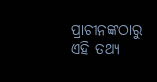ପ୍ରାଚୀନଙ୍କଠାରୁ ଏହି ତଥ୍ୟ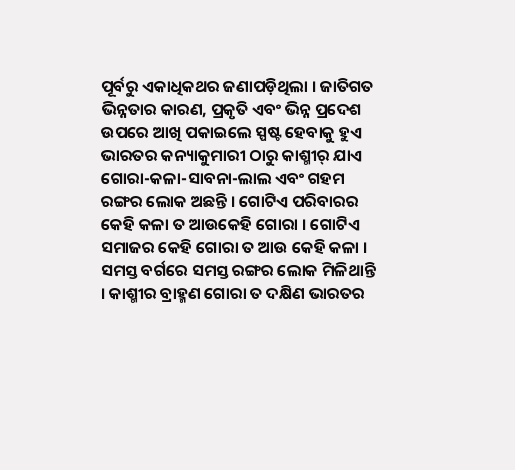ପୂର୍ବରୁ ଏକାଧିକଥର ଜଣାପଡ଼ିଥିଲା । ଜାତିଗତ ଭିନ୍ନତାର କାରଣ, ପ୍ରକୃତି ଏବଂ ଭିନ୍ନ ପ୍ରଦେଶ ଉପରେ ଆଖି ପକାଇଲେ ସ୍ପଷ୍ଟ ହେବାକୁ ହୁଏ ଭାରତର କନ୍ୟାକୁମାରୀ ଠାରୁ କାଶ୍ମୀର୍‍ ଯାଏ ଗୋରା-କଳା-ସାବନା-ଲାଲ ଏବଂ ଗହମ ରଙ୍ଗର ଲୋକ ଅଛନ୍ତି । ଗୋଟିଏ ପରିବାରର କେହି କଳା ତ ଆଉକେହି ଗୋରା । ଗୋଟିଏ ସମାଜର କେହି ଗୋରା ତ ଆଉ କେହି କଳା । ସମସ୍ତ ବର୍ଗରେ ସମସ୍ତ ରଙ୍ଗର ଲୋକ ମିଳିଥାନ୍ତି । କାଶ୍ମୀର ବ୍ରାହ୍ମଣ ଗୋରା ତ ଦକ୍ଷିଣ ଭାରତର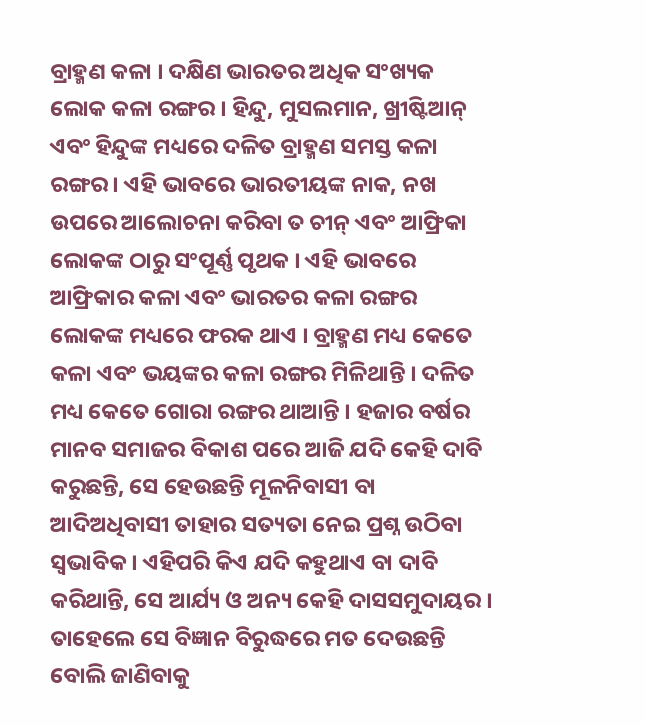ବ୍ରାହ୍ମଣ କଳା । ଦକ୍ଷିଣ ଭାରତର ଅଧିକ ସଂଖ୍ୟକ ଲୋକ କଳା ରଙ୍ଗର । ହିନ୍ଦୁ, ମୁସଲମାନ, ଖ୍ରୀଷ୍ଟିଆନ୍‍ ଏବଂ ହିନ୍ଦୁଙ୍କ ମଧ୍ୟରେ ଦଳିତ ବ୍ରାହ୍ମଣ ସମସ୍ତ କଳା ରଙ୍ଗର । ଏହି ଭାବରେ ଭାରତୀୟଙ୍କ ନାକ, ନଖ ଉପରେ ଆଲୋଚନା କରିବା ତ ଚୀନ୍‍ ଏବଂ ଆଫ୍ରିକା ଲୋକଙ୍କ ଠାରୁ ସଂପୂର୍ଣ୍ଣ ପୃଥକ । ଏହି ଭାବରେ ଆଫ୍ରିକାର କଳା ଏବଂ ଭାରତର କଳା ରଙ୍ଗର ଲୋକଙ୍କ ମଧ୍ୟରେ ଫରକ ଥାଏ । ବ୍ରାହ୍ମଣ ମଧ୍ୟ କେତେ କଳା ଏବଂ ଭୟଙ୍କର କଳା ରଙ୍ଗର ମିଳିଥାନ୍ତି । ଦଳିତ ମଧ୍ୟ କେତେ ଗୋରା ରଙ୍ଗର ଥାଆନ୍ତି । ହଜାର ବର୍ଷର ମାନବ ସମାଜର ବିକାଶ ପରେ ଆଜି ଯଦି କେହି ଦାବି କରୁଛନ୍ତି, ସେ ହେଉଛନ୍ତି ମୂଳନିବାସୀ ବା ଆଦିଅଧିବାସୀ ତାହାର ସତ୍ୟତା ନେଇ ପ୍ରଶ୍ନ ଉଠିବା ସ୍ୱଭାବିକ । ଏହିପରି କିଏ ଯଦି କହୁଥାଏ ବା ଦାବି କରିଥାନ୍ତି, ସେ ଆର୍ଯ୍ୟ ଓ ଅନ୍ୟ କେହି ଦାସସମୁଦାୟର । ତାହେଲେ ସେ ବିଜ୍ଞାନ ବିରୁଦ୍ଧରେ ମତ ଦେଉଛନ୍ତି ବୋଲି ଜାଣିବାକୁ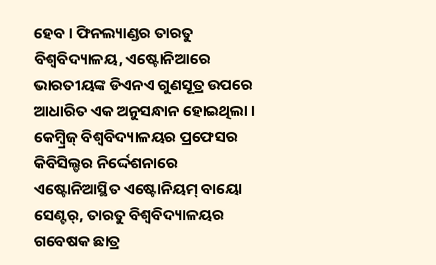ହେବ । ଫିନଲ୍ୟାଣ୍ଡର ତାରତୁ ବିଶ୍ୱବିଦ୍ୟାଳୟ, ଏଷ୍ଟୋନିଆରେ ଭାରତୀୟଙ୍କ ଡିଏନଏ ଗୁଣସୂତ୍ର ଉପରେ ଆଧାରିତ ଏକ ଅନୁସନ୍ଧାନ ହୋଇଥିଲା । କେମ୍ବ୍ରିଜ୍‍ ବିଶ୍ୱବିଦ୍ୟାଳୟର ପ୍ରଫେସର କିବିସିଲ୍ଡର ନିର୍ଦ୍ଦେଶନାରେ ଏଷ୍ଟୋନିଆସ୍ଥିତ ଏଷ୍ଟୋନିୟମ୍‍ ବାୟୋ ସେଣ୍ଟର୍‍, ତାରତୁ ବିଶ୍ୱବିଦ୍ୟାଳୟର ଗବେଷକ ଛାତ୍ର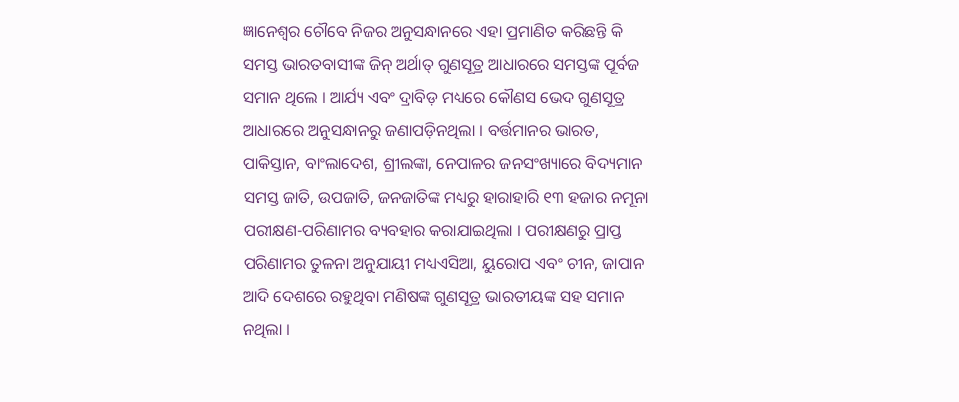ଜ୍ଞାନେଶ୍ୱର ଚୌବେ ନିଜର ଅନୁସନ୍ଧାନରେ ଏହା ପ୍ରମାଣିତ କରିଛନ୍ତି କି ସମସ୍ତ ଭାରତବାସୀଙ୍କ ଜିନ୍‍ ଅର୍ଥାତ୍‍ ଗୁଣସୂତ୍ର ଆଧାରରେ ସମସ୍ତଙ୍କ ପୂର୍ବଜ ସମାନ ଥିଲେ । ଆର୍ଯ୍ୟ ଏବଂ ଦ୍ରାବିଡ଼ ମଧ୍ୟରେ କୌଣସ ଭେଦ ଗୁଣସୂତ୍ର ଆଧାରରେ ଅନୁସନ୍ଧାନରୁ ଜଣାପଡ଼ିନଥିଲା । ବର୍ତ୍ତମାନର ଭାରତ, ପାକିସ୍ତାନ, ବାଂଲାଦେଶ, ଶ୍ରୀଲଙ୍କା, ନେପାଳର ଜନସଂଖ୍ୟାରେ ବିଦ୍ୟମାନ ସମସ୍ତ ଜାତି, ଉପଜାତି, ଜନଜାତିଙ୍କ ମଧ୍ୟରୁ ହାରାହାରି ୧୩ ହଜାର ନମୂନା ପରୀକ୍ଷଣ-ପରିଣାମର ବ୍ୟବହାର କରାଯାଇଥିଲା । ପରୀକ୍ଷଣରୁ ପ୍ରାପ୍ତ ପରିଣାମର ତୁଳନା ଅନୁଯାୟୀ ମଧ୍ୟଏସିଆ, ୟୁରୋପ ଏବଂ ଚୀନ, ଜାପାନ ଆଦି ଦେଶରେ ରହୁଥିବା ମଣିଷଙ୍କ ଗୁଣସୂତ୍ର ଭାରତୀୟଙ୍କ ସହ ସମାନ ନଥିଲା ।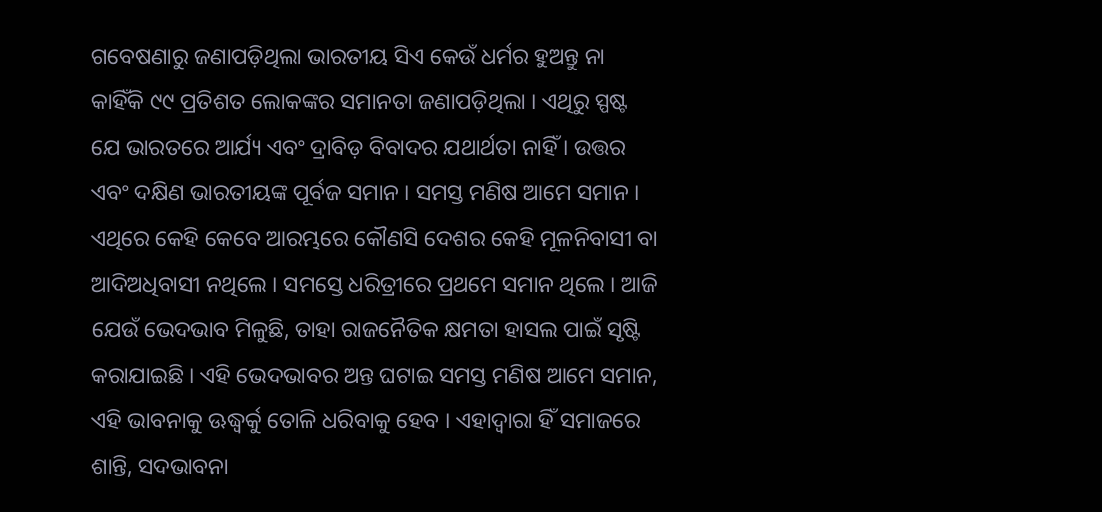ଗବେଷଣାରୁ ଜଣାପଡ଼ିଥିଲା ଭାରତୀୟ ସିଏ କେଉଁ ଧର୍ମର ହୁଅନ୍ତୁ ନା କାହିଁକି ୯୯ ପ୍ରତିଶତ ଲୋକଙ୍କର ସମାନତା ଜଣାପଡ଼ିଥିଲା । ଏଥିରୁ ସ୍ପଷ୍ଟ ଯେ ଭାରତରେ ଆର୍ଯ୍ୟ ଏବଂ ଦ୍ରାବିଡ଼ ବିବାଦର ଯଥାର୍ଥତା ନାହିଁ । ଉତ୍ତର ଏବଂ ଦକ୍ଷିଣ ଭାରତୀୟଙ୍କ ପୂର୍ବଜ ସମାନ । ସମସ୍ତ ମଣିଷ ଆମେ ସମାନ । ଏଥିରେ କେହି କେବେ ଆରମ୍ଭରେ କୌଣସି ଦେଶର କେହି ମୂଳନିବାସୀ ବା ଆଦିଅଧିବାସୀ ନଥିଲେ । ସମସ୍ତେ ଧରିତ୍ରୀରେ ପ୍ରଥମେ ସମାନ ଥିଲେ । ଆଜି ଯେଉଁ ଭେଦଭାବ ମିଳୁଛି, ତାହା ରାଜନୈତିକ କ୍ଷମତା ହାସଲ ପାଇଁ ସୃଷ୍ଟି କରାଯାଇଛି । ଏହି ଭେଦଭାବର ଅନ୍ତ ଘଟାଇ ସମସ୍ତ ମଣିଷ ଆମେ ସମାନ, ଏହି ଭାବନାକୁ ଊଦ୍ଧ୍ୱର୍କୁ ତୋଳି ଧରିବାକୁ ହେବ । ଏହାଦ୍ୱାରା ହିଁ ସମାଜରେ ଶାନ୍ତି, ସଦଭାବନା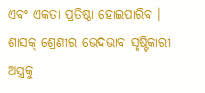ଏବଂ ଏକତା ପ୍ରତିଷ୍ଠା ହୋଇପାରିବ । ଶାସକ୍‍ ଶ୍ରେଣୀର ଭେଦଭାବ ସୃଷ୍ଟିକାରୀ ଅସ୍ତ୍ରକୁ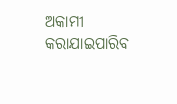ଅକାମୀ କରାଯାଇପାରିବ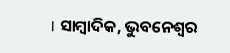। ସାମ୍ବାଦିକ, ଭୁବନେଶ୍ୱର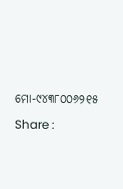ମୋ-୯୪୩୮୦୦୬୨୧୫

Share :